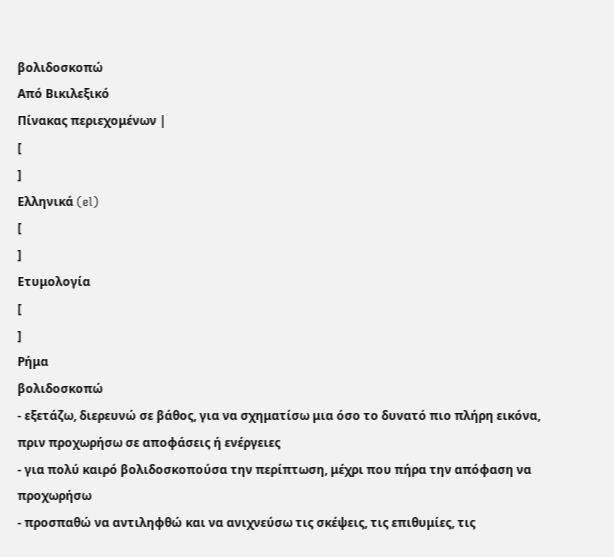βολιδοσκοπώ
Από Βικιλεξικό
Πίνακας περιεχομένων |
[
]
Ελληνικά (el)
[
]
Ετυμολογία
[
]
Ρήμα
βολιδοσκοπώ
- εξετάζω, διερευνώ σε βάθος, για να σχηματίσω μια όσο το δυνατό πιο πλήρη εικόνα, πριν προχωρήσω σε αποφάσεις ή ενέργειες
- για πολύ καιρό βολιδοσκοπούσα την περίπτωση, μέχρι που πήρα την απόφαση να προχωρήσω
- προσπαθώ να αντιληφθώ και να ανιχνεύσω τις σκέψεις, τις επιθυμίες, τις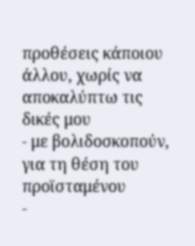προθέσεις κάποιου άλλου, χωρίς να αποκαλύπτω τις δικές μου
- με βολιδοσκοπούν, για τη θέση του προϊσταμένου
-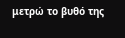μετρώ το βυθό της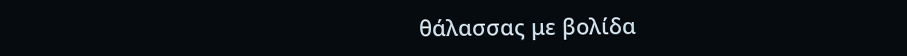θάλασσας με βολίδα